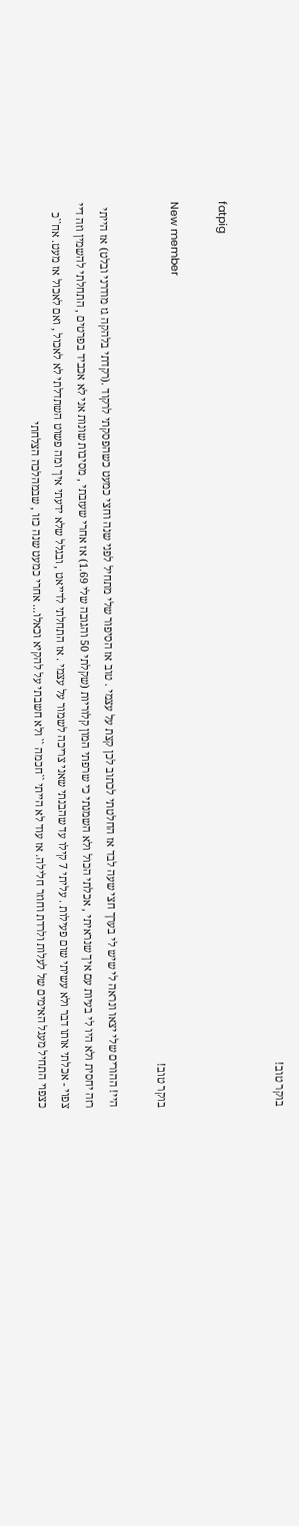בוקר טוב!

fatpig

New member
בוקר טוב!

היי! ההורים שלי יצאו ונראה לי שיש לי בערך חצי שעה לבד אז החלטתי לכתוב לכן קצת על עצמי . טוב אז הסיפור שלי מתחיל לפני שנה וחצי כמעט כשהפסקתי לרקוד .(רקדתי בלהקה גז מודרני ובלט) אז הייתי רזה יחסית ולא היו לי בעיות עם איך שנראיתי , אכלתי הכול ולא השמנתי כי שרפתי המון קלוריות (שקלתי 50 והגובה שלי 1.69) אז אחרי שעזבתי , מסיבות שונות אני לא אכביד בפרטים , התחלתי להשמין וזה דיי צפוי - אכלתי אותו דבר ולא עשיתי שום פעילות . עליתי 7 קילו עד שהבנתי שאני צריכה לשמור על עצמי . אז התחלתי לדייאט , ובגלל שלא ידעתי איך ומה פשוט השתדלתי לא לאכול , ואם לאכול אז מעט. אח``כ כצפוי התחיל מעגל האימים של לעלות ולרדת וחוזר חלילה. אז עוד לא הייתי ``חכמה `` ולא חשבתי על להקיא וכאלו... אחרי כמעט שנה כזו , שבמהלכה הצלחתי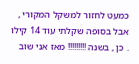כמעט לחזור למשקל המקורי , אבל בסופה שקלתי עוד 14 קילו . כן , בשנה !!!!!!!!! מאז אני שוב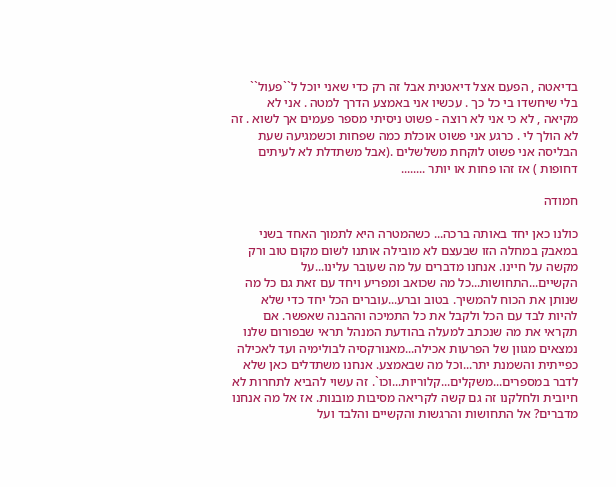בדיאטה , הפעם אצל דיאטנית אבל זה רק כדי שאני יוכל ל``פעול`` בלי שיחשדו בי כל כך . עכשיו אני באמצע הדרך למטה . אני לא מקיאה , לא כי אני לא רוצה - פשוט ניסיתי מספר פעמים אך לשוא . זה לא הולך לי . כרגע אני פשוט אוכלת כמה שפחות וכשמגיעה שעת הבליסה אני פשוט לוקחת משלשלים .(אבל משתדלת לא לעיתים דחופות ) אז זהו פחות או יותר ........

חמודה

כולנו כאן יחד באותה ברכה... כשהמטרה היא לתמוך האחד בשני במאבק במחלה הזו שבעצם לא מובילה אותנו לשום מקום טוב ורק מקשה על חיינו. אנחנו מדברים על מה שעובר עלינו...על הקשיים...התחושות...כל מה שכואב ומפריע ויחד עם זאת גם כל מה שנותן את הכוח להמשיך. בטוב וברע...עוברים הכל יחד כדי שלא להיות לבד עם הכל ולקבל את כל התמיכה וההבנה שאפשר. אם תקראי את מה שנכתב למעלה בהודעת המנהל תראי שבפורום שלנו נמצאים מגוון של הפרעות אכילה...מאנורקסיה לבולימיה ועד לאכילה כפייתית והשמנת יתר...וכל מה שבאמצע. אנחנו משתדלים כאן שלא לדבר במספרים...משקלים...קלוריות...וכו`. זה עשוי להביא לתחרות לא חיובית ולחלקנו זה גם קשה לקריאה מסיבות מובנות. אז אל מה אנחנו מדברים? אל התחושות והרגשות והקשיים והלבד ועל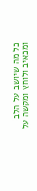כל מה שיושב על הלב ומכאיב ולוחץ ומקשה על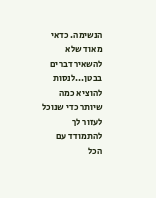הנשימה. כדאי מאוד שלא להשאיר דברים בבטן...לנסות להוציא כמה שיותר כדי שנוכל לעזור לך להתמודד עם הכל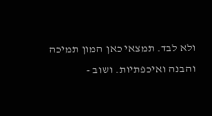ולא לבד. תמצאי כאן המון תמיכה והבנה ואיכפתיות. ושוב -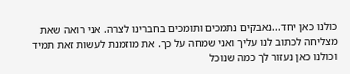כולנו כאן יחד...נאבקים נתמכים ותומכים בחברינו לצרה. אני רואה שאת מצליחה לכתוב לנו עליך ואני שמחה על כך. את מוזמנת לעשות זאת תמיד וכולנו כאן נעזור לך כמה שנוכל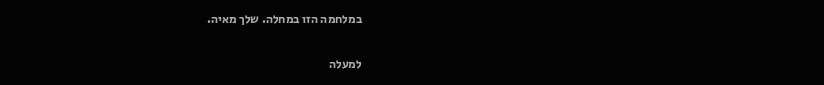במלחמה הזו במחלה. שלך מאיה.

למעלה